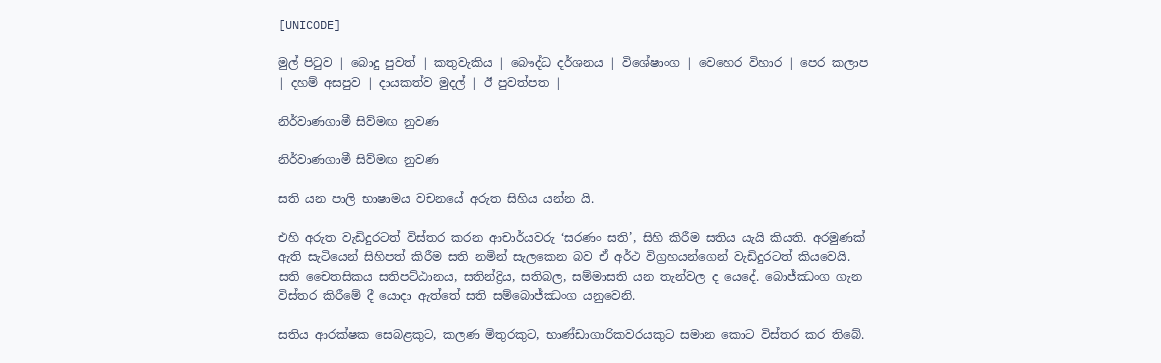[UNICODE]

මුල් පිටුව | බොදු පුවත් | කතුවැකිය | බෞද්ධ දර්ශනය | විශේෂාංග | වෙහෙර විහාර | පෙර කලාප | දහම් අසපුව | දායකත්ව මුදල් | ඊ පුවත්පත |

නිර්වාණගාමී සිව්මඟ නුවණ

නිර්වාණගාමී සිව්මඟ නුවණ

සති යන පාලි භාෂාමය වචනයේ අරුත සිහිය යන්න යි.

එහි අරුත වැඩිදුරටත් විස්තර කරන ආචාර්යවරු ‘සරණං සති’, සිහි කිරීම සතිය යැයි කියති. අරමුණක් ඇති සැටියෙන් සිහිපත් කිරීම සති නමින් සැලකෙන බව ඒ අර්ථ විග්‍රහයන්ගෙන් වැඩිදුරටත් කියවෙයි. සති චෛතසිකය සතිපට්ඨානය, සතින්ද්‍රිය, සතිබල, සම්මාසති යන තැන්වල ද යෙදේ. බොජ්ඣංග ගැන විස්තර කිරීමේ දී යොදා ඇත්තේ සති සම්බොජ්ඣංග යනුවෙනි.

සතිය ආරක්ෂක සෙබළකුට, කලණ මිතුරකුට, භාණ්ඩාගාරිකවරයකුට සමාන කොට විස්තර කර තිබේ.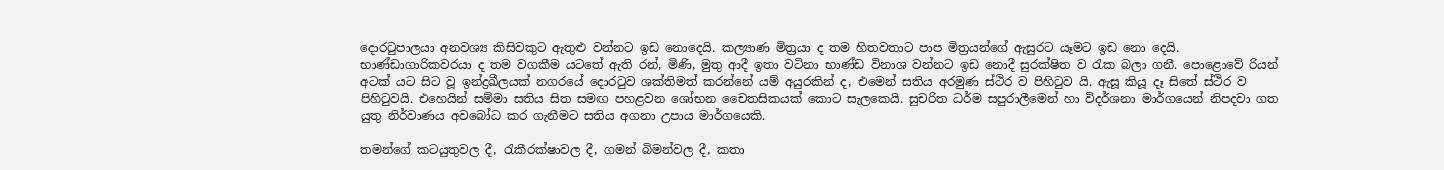දොරටුපාලයා අනවශ්‍ය කිසිවකුට ඇතුළු වන්නට ඉඩ නොදෙයි. කල්‍යාණ මිත්‍රයා ද තම හිතවතාට පාප මිත්‍රයන්ගේ ඇසුරට යෑමට ඉඩ නො දෙයි. භාණ්ඩාගාරිකවරයා ද තම වගකීම යටතේ ඇති රන්, මිණි, මුතු ආදී ඉතා වටිනා භාණ්ඩ විනාශ වන්නට ඉඩ නොදී සුරක්ෂිත ව රැක බලා ගනී. පොළොවේ රියන් අටක් යට සිට වූ ඉන්ද්‍රඛීලයක් නගරයේ දොරටුව ශක්තිමත් කරන්නේ යම් අයුරකින් ද, එමෙන් සතිය අරමුණ ස්ථිර ව පිහිටුව යි. ඇසූ කියූ දෑ සිතේ ස්ථිර ව පිහිටුවයි. එහෙයින් සම්මා සතිය සිත සමඟ පහළවන ශෝභන චෛතසිකයක් කොට සැලකෙයි. සුචරිත ධර්ම සපුරාලීමෙන් හා විදර්ශනා මාර්ගයෙන් නිපදවා ගත යුතු නිර්වාණය අවබෝධ කර ගැනීමට සතිය අගනා උපාය මාර්ගයෙකි.

තමන්ගේ කටයුතුවල දී, රැකීරක්ෂාවල දී, ගමන් බිමන්වල දී, කතා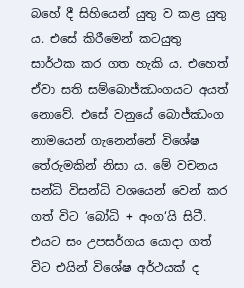බහේ දී සිහියෙන් යුතු ව කළ යුතු ය. එසේ කිරීමෙන් කටයුතු සාර්ථක කර ගත හැකි ය. එහෙත් ඒවා සති සම්බොජ්ඣංගයට අයත් නොවේ. එසේ වනුයේ බොජ්ඣංග නාමයෙන් ගැනෙන්නේ විශේෂ තේරුමකින් නිසා ය. මේ වචනය සන්ධි විසන්ධි වශයෙන් වෙන් කර ගත් විට ‘බෝධි + අංග‘යි සිටී. එයට සං උපසර්ගය යොදා ගත් විට එයින් විශේෂ අර්ථයක් ද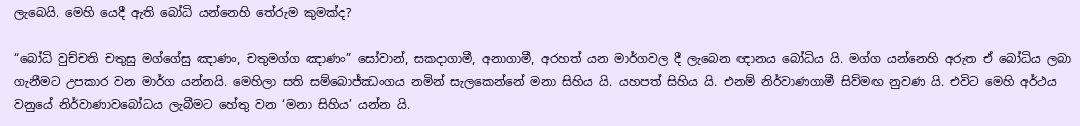ලැබෙයි. මෙහි යෙදී ඇති බෝධි යන්නෙහි තේරුම කුමක්ද?

“බෝධි වුච්චති චතුසු මග්ගේසු ඤාණං, චතුමග්ග ඤාණං” සෝවාන්, සකදාගාමී, අනාගාමී, අරහත් යන මාර්ගවල දී ලැබෙන ඥානය බෝධිය යි. මග්ග යන්නෙහි අරුත ඒ බෝධිය ලබා ගැනීමට උපකාර වන මාර්ග යන්නයි. මෙහිලා සති සම්බොජ්ඣංගය නමින් සැලකෙන්නේ මනා සිහිය යි. යහපත් සිහිය යි. එනම් නිර්වාණගාමී සිව්මඟ නුවණ යි. එවිට මෙහි අර්ථය වනුයේ නිර්වාණාවබෝධය ලැබීමට හේතු වන ‘මනා සිහිය’ යන්න යි.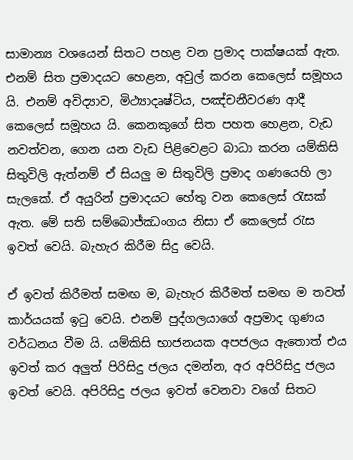සාමාන්‍ය වශයෙන් සිතට පහළ වන ප්‍රමාද පාක්ෂයක් ඇත. එනම් සිත ප්‍රමාදයට හෙළන, අවුල් කරන කෙලෙස් සමූහය යි. එනම් අවිද්‍යාව, මිථ්‍යාදෘෂ්ටිය, පඤ්චනීවරණ ආදී කෙලෙස් සමූහය යි. කෙනකුගේ සිත පහත හෙළන, වැඩ නවත්වන, ගෙන යන වැඩ පිළිවෙළට බාධා කරන යම්කිසි සිතුවිලි ඇත්නම් ඒ සියලු ම සිතුවිලි ප්‍රමාද ගණයෙහි ලා සැලකේ. ඒ අයුරින් ප්‍රමාදයට හේතු වන කෙලෙස් රැසක් ඇත. මේ සති සම්බොජ්ඣංගය නිසා ඒ කෙලෙස් රැස ඉවත් වෙයි. බැහැර කිරීම සිදු වෙයි.

ඒ ඉවත් කිරීමත් සමඟ ම, බැහැර කිරීමත් සමඟ ම තවත් කාර්යයක් ඉටු වෙයි. එනම් පුද්ගලයාගේ අප්‍රමාද ගුණය වර්ධනය වීම යි. යම්කිසි භාජනයක අපජලය ඇතොත් එය ඉවත් කර අලුත් පිරිසිදු ජලය දමන්න, අර අපිරිසිදු ජලය ඉවත් වෙයි. අපිරිසිදු ජලය ඉවත් වෙනවා වගේ සිතට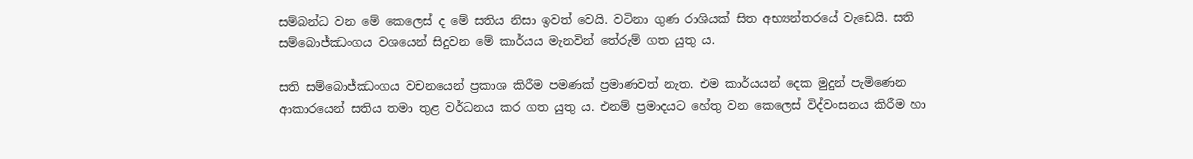සම්බන්ධ වන මේ කෙලෙස් ද මේ සතිය නිසා ඉවත් වෙයි. වටිනා ගුණ රාශියක් සිත අභ්‍යන්තරයේ වැඩෙයි. සති සම්බොජ්ඣංගය වශයෙන් සිදුවන මේ කාර්යය මැනවින් තේරුම් ගත යුතු ය.

සති සම්බොජ්ඣංගය වචනයෙන් ප්‍රකාශ කිරීම පමණක් ප්‍රමාණවත් නැත. එම කාර්යයන් දෙක මුදුන් පැමිණෙන ආකාරයෙන් සතිය තමා තුළ වර්ධනය කර ගත යුතු ය. එනම් ප්‍රමාදයට හේතු වන කෙලෙස් විද්වංසනය කිරීම හා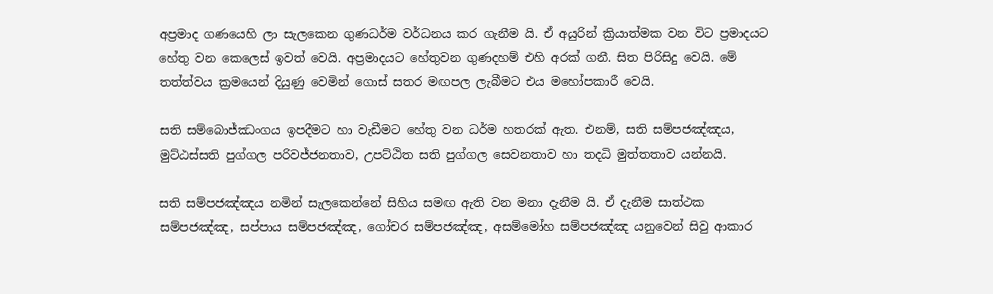අප්‍රමාද ගණයෙහි ලා සැලකෙන ගුණධර්ම වර්ධනය කර ගැනීම යි. ඒ අයුරින් ක්‍රියාත්මක වන විට ප්‍රමාදයට හේතු වන කෙලෙස් ඉවත් වෙයි. අප්‍රමාදයට හේතුවන ගුණදහම් එහි අරක් ගනී. සිත පිරිසිදු වෙයි. මේ තත්ත්වය ක්‍රමයෙන් දියුණු වෙමින් ගොස් සතර මඟපල ලැබීමට එය මහෝපකාරී වෙයි.

සති සම්බොජ්ඣංගය ඉපදීමට හා වැඩීමට හේතු වන ධර්ම හතරක් ඇත. එනම්, සති සම්පජඤ්ඤය, මුට්ඨස්සති පුග්ගල පරිවජ්ජනතාව, උපට්ඨිත සති පුග්ගල සෙවනතාව හා තදධි මුත්තතාව යන්නයි.

සති සම්පජඤ්ඤය නමින් සැලකෙන්නේ සිහිය සමඟ ඇති වන මනා දැනීම යි. ඒ දැනීම සාත්ථක සම්පජඤ්ඤ, සප්පාය සම්පජඤ්ඤ, ගෝචර සම්පජඤ්ඤ, අසම්මෝහ සම්පජඤ්ඤ යනුවෙන් සිවු ආකාර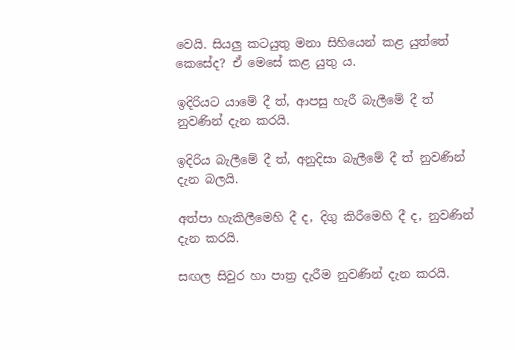වෙයි. සියලු කටයුතු මනා සිහියෙන් කළ යුත්තේ කෙසේද? ඒ මෙසේ කළ යුතු ය.

ඉදිරියට යාමේ දී ත්, ආපසු හැරී බැලීමේ දී ත් නුවණින් දැන කරයි.

ඉදිරිය බැලීමේ දී ත්, අනුදිසා බැලීමේ දී ත් නුවණින් දැන බලයි.

අත්පා හැකිලීමෙහි දී ද, දිගු කිරීමෙහි දී ද, නුවණින් දැන කරයි.

සඟල සිවුර හා පාත්‍ර දැරීම නුවණින් දැන කරයි.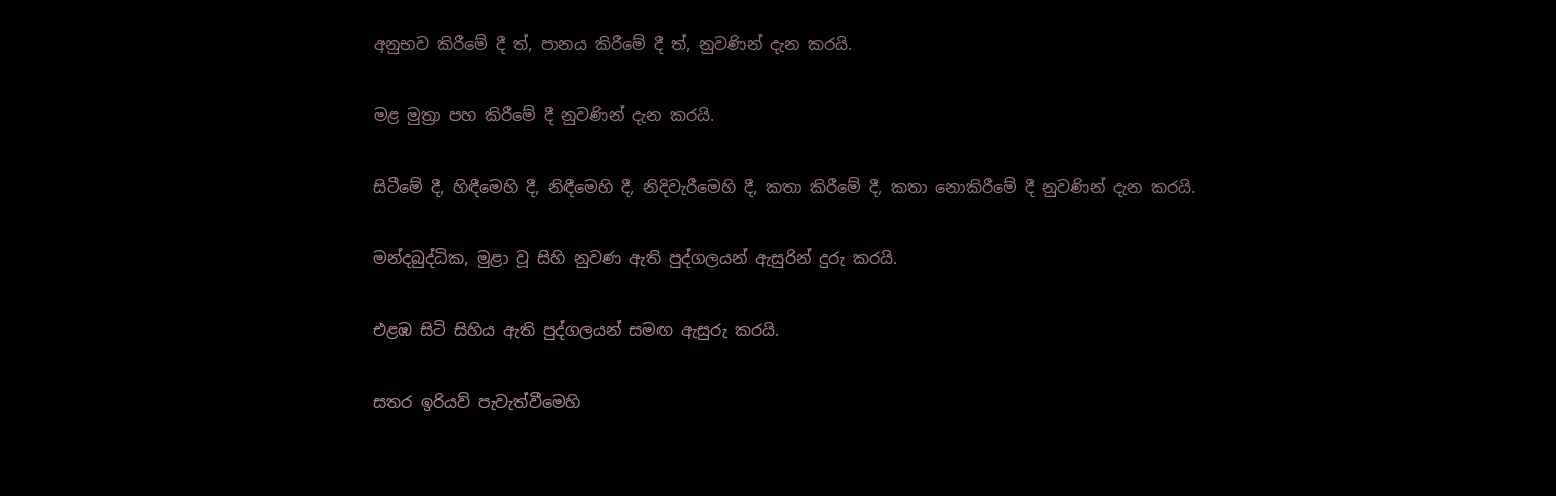අනුභව කිරීමේ දී ත්, පානය කිරීමේ දී ත්, නුවණින් දැන කරයි.

මළ මුත්‍රා පහ කිරීමේ දී නුවණින් දැන කරයි.

සිටීමේ දී, හිඳීමෙහි දී, නිඳීමෙහි දී, නිදිවැරීමෙහි දී, කතා කිරීමේ දී, කතා නොකිරීමේ දී නුවණින් දැන කරයි.

මන්දබුද්ධික, මුළා වූ සිහි නුවණ ඇති පුද්ගලයන් ඇසුරින් දුරු කරයි.

එළඹ සිටි සිහිය ඇති පුද්ගලයන් සමඟ ඇසුරු කරයි.

සතර ඉරියව් පැවැත්වීමෙහි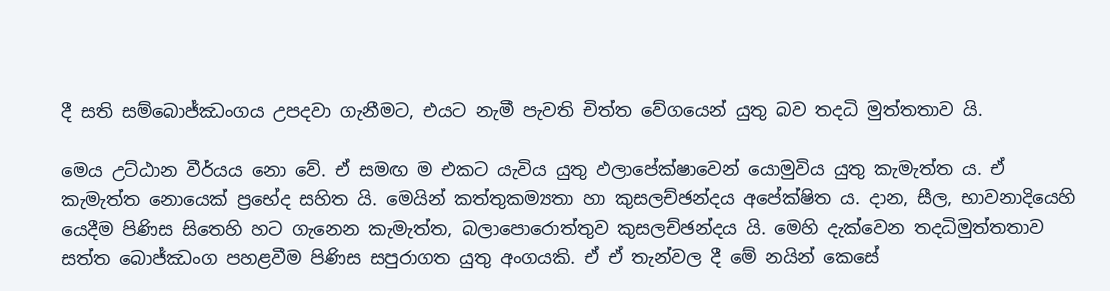දී සති සම්බොජ්ඣංගය උපදවා ගැනීමට, එයට නැමී පැවති චිත්ත වේගයෙන් යුතු බව තදධි මුත්තතාව යි.

මෙය උට්ඨාන වීර්යය නො වේ. ඒ සමඟ ම එකට යැවිය යුතු ඵලාපේක්ෂාවෙන් යොමුවිය යුතු කැමැත්ත ය. ඒ කැමැත්ත නොයෙක් ප්‍රභේද සහිත යි. මෙයින් කත්තුකම්‍යතා හා කුසලච්ඡන්දය අපේක්ෂිත ය. දාන, සීල, භාවනාදියෙහි යෙදීම පිණිස සිතෙහි හට ගැනෙන කැමැත්ත, බලාපොරොත්තුව කුසලච්ඡන්දය යි. මෙහි දැක්වෙන තදධිමුත්තතාව සත්ත බොජ්ඣංග පහළවීම පිණිස සපුරාගත යුතු අංගයකි. ඒ ඒ තැන්වල දී මේ නයින් කෙසේ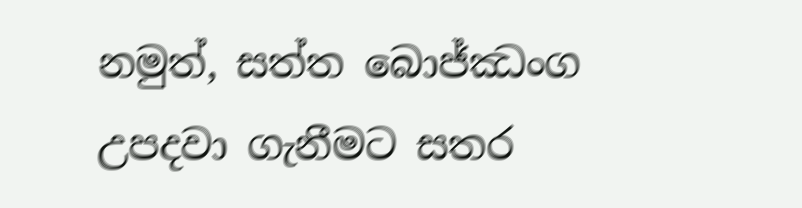නමුත්, සත්ත බොජ්ඣංග උපදවා ගැනීමට සතර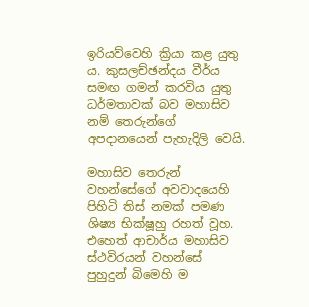ඉරියව්වෙහි ක්‍රියා කළ යුතු ය. කුසලච්ඡන්දය වීර්ය සමඟ ගමන් කරවිය යුතු ධර්මතාවක් බව මහාසිව නම් තෙරුන්ගේ අපදානයෙන් පැහැදිලි වෙයි.

මහාසිව තෙරුන් වහන්සේගේ අවවාදයෙහි පිහිටි තිස් නමක් පමණ ශිෂ්‍ය භික්ෂූහු රහත් වූහ. එහෙත් ආචාර්ය මහාසිව ස්ථවිරයන් වහන්සේ පුහුදුන් බිමෙහි ම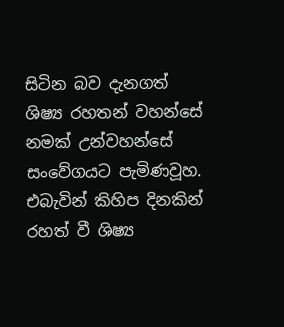සිටින බව දැනගත් ශිෂ්‍ය රහතන් වහන්සේ නමක් උන්වහන්සේ සංවේගයට පැමිණවූහ. එබැවින් කිහිප දිනකින් රහත් වී ශිෂ්‍ය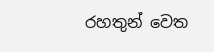රහතුන් වෙත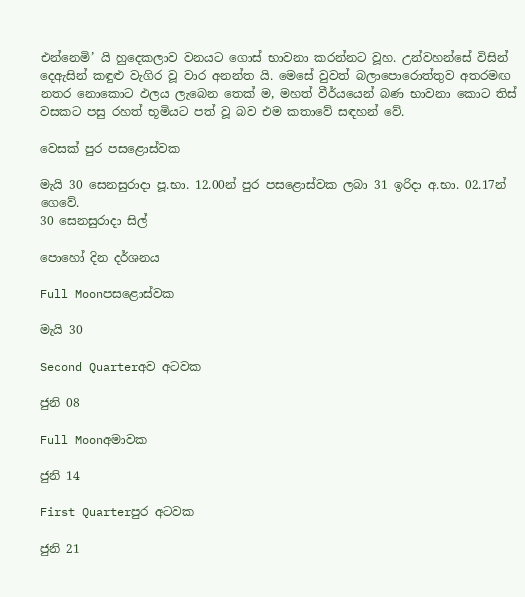එන්නෙමි’ යි හුදෙකලාව වනයට ගොස් භාවනා කරන්නට වූහ. උන්වහන්සේ විසින් දෙඇසින් කඳුළු වැගිර වූ වාර අනන්ත යි. මෙසේ වුවත් බලාපොරොත්තුව අතරමඟ නතර නොකොට ඵලය ලැබෙන තෙක් ම, මහත් වීර්යයෙන් බණ භාවනා කොට තිස් වසකට පසු රහත් භූමියට පත් වූ බව එම කතාවේ සඳහන් වේ.

වෙසක් පුර පසළොස්වක

මැයි 30 සෙනසුරාදා පූ.භා. 12.00න් පුර පසළොස්වක ලබා 31 ඉරිදා අ.භා. 02.17න් ගෙවේ.
30 සෙනසුරාදා සිල්

පොහෝ දින දර්ශනය

Full Moonපසළොස්වක

මැයි 30

Second Quarterඅව අටවක

ජුනි 08

Full Moonඅමාවක

ජුනි 14

First Quarterපුර අටවක

ජුනි 21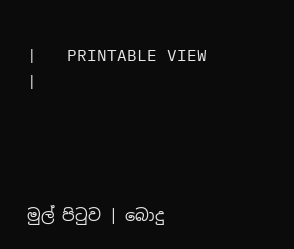|   PRINTABLE VIEW |




මුල් පිටුව | බොදු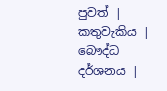පුවත් | කතුවැකිය | බෞද්ධ දර්ශනය |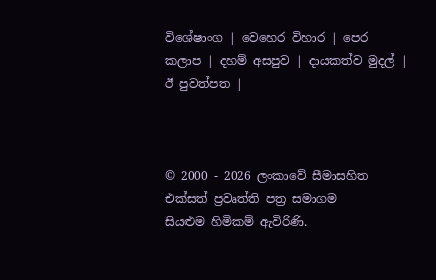විශේෂාංග | වෙහෙර විහාර | පෙර කලාප | දහම් අසපුව | දායකත්ව මුදල් | ඊ පුවත්පත |



© 2000 - 2026 ලංකාවේ සීමාසහිත එක්සත් ප්‍රවෘත්ති පත්‍ර සමාගම
සියළුම හිමිකම් ඇවිරිණි.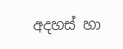අදහස් හා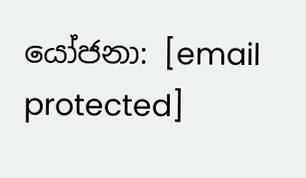යෝජනා: [email protected]